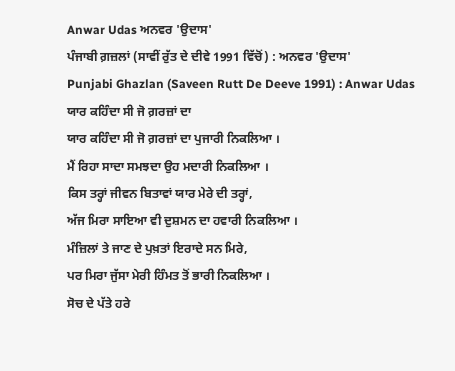Anwar Udas ਅਨਵਰ 'ਉਦਾਸ'
ਪੰਜਾਬੀ ਗ਼ਜ਼ਲਾਂ (ਸਾਵੀਂ ਰੁੱਤ ਦੇ ਦੀਵੇ 1991 ਵਿੱਚੋਂ) : ਅਨਵਰ 'ਉਦਾਸ'
Punjabi Ghazlan (Saveen Rutt De Deeve 1991) : Anwar Udas
ਯਾਰ ਕਹਿੰਦਾ ਸੀ ਜੋ ਗ਼ਰਜ਼ਾਂ ਦਾ
ਯਾਰ ਕਹਿੰਦਾ ਸੀ ਜੋ ਗ਼ਰਜ਼ਾਂ ਦਾ ਪੁਜਾਰੀ ਨਿਕਲਿਆ ।
ਮੈਂ ਰਿਹਾ ਸਾਦਾ ਸਮਝਦਾ ਉਹ ਮਦਾਰੀ ਨਿਕਲਿਆ ।
ਕਿਸ ਤਰ੍ਹਾਂ ਜੀਵਨ ਬਿਤਾਵਾਂ ਯਾਰ ਮੇਰੇ ਦੀ ਤਰ੍ਹਾਂ,
ਅੱਜ ਮਿਰਾ ਸਾਇਆ ਵੀ ਦੁਸ਼ਮਨ ਦਾ ਹਵਾਰੀ ਨਿਕਲਿਆ ।
ਮੰਜ਼ਿਲਾਂ ਤੇ ਜਾਣ ਦੇ ਪੁਖ਼ਤਾਂ ਇਰਾਦੇ ਸਨ ਮਿਰੇ,
ਪਰ ਮਿਰਾ ਜੁੱਸਾ ਮੇਰੀ ਹਿੰਮਤ ਤੋਂ ਭਾਰੀ ਨਿਕਲਿਆ ।
ਸੋਚ ਦੇ ਪੱਤੇ ਹਰੇ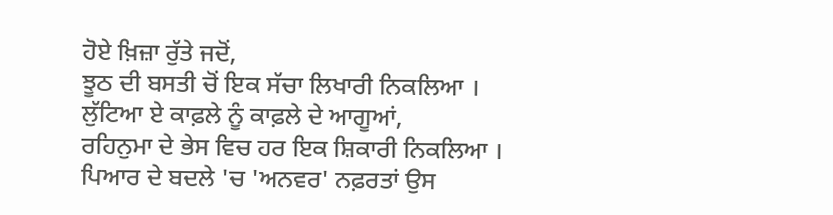ਹੋਏ ਖ਼ਿਜ਼ਾ ਰੁੱਤੇ ਜਦੋਂ,
ਝੂਠ ਦੀ ਬਸਤੀ ਚੋਂ ਇਕ ਸੱਚਾ ਲਿਖਾਰੀ ਨਿਕਲਿਆ ।
ਲੁੱਟਿਆ ਏ ਕਾਫ਼ਲੇ ਨੂੰ ਕਾਫ਼ਲੇ ਦੇ ਆਗੂਆਂ,
ਰਹਿਨੁਮਾ ਦੇ ਭੇਸ ਵਿਚ ਹਰ ਇਕ ਸ਼ਿਕਾਰੀ ਨਿਕਲਿਆ ।
ਪਿਆਰ ਦੇ ਬਦਲੇ 'ਚ 'ਅਨਵਰ' ਨਫ਼ਰਤਾਂ ਉਸ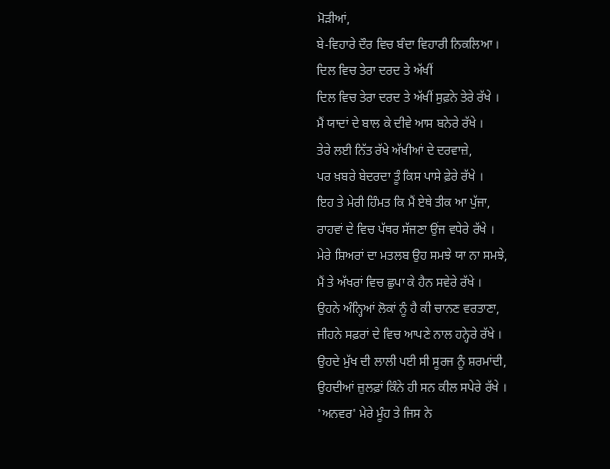ਮੋੜੀਆਂ,
ਬੇ-ਵਿਹਾਰੇ ਦੌਰ ਵਿਚ ਬੰਦਾ ਵਿਹਾਰੀ ਨਿਕਲਿਆ ।
ਦਿਲ ਵਿਚ ਤੇਰਾ ਦਰਦ ਤੇ ਅੱਖੀਂ
ਦਿਲ ਵਿਚ ਤੇਰਾ ਦਰਦ ਤੇ ਅੱਖੀਂ ਸੁਫ਼ਨੇ ਤੇਰੇ ਰੱਖੇ ।
ਮੈਂ ਯਾਦਾਂ ਦੇ ਬਾਲ ਕੇ ਦੀਵੇ ਆਸ ਬਨੇਰੇ ਰੱਖੇ ।
ਤੇਰੇ ਲਈ ਨਿੱਤ ਰੱਖੇ ਅੱਖੀਆਂ ਦੇ ਦਰਵਾਜ਼ੇ,
ਪਰ ਖ਼ਬਰੇ ਬੇਦਰਦਾ ਤੂੰ ਕਿਸ ਪਾਸੇ ਫ਼ੇਰੇ ਰੱਖੇ ।
ਇਹ ਤੇ ਮੇਰੀ ਹਿੰਮਤ ਕਿ ਮੈਂ ਏਥੇ ਤੀਕ ਆ ਪੁੱਜਾ,
ਰਾਹਵਾਂ ਦੇ ਵਿਚ ਪੱਥਰ ਸੱਜਣਾ ਉਂਜ ਵਧੇਰੇ ਰੱਖੇ ।
ਮੇਰੇ ਸ਼ਿਅਰਾਂ ਦਾ ਮਤਲਬ ਉਹ ਸਮਝੇ ਯਾ ਨਾ ਸਮਝੇ,
ਮੈਂ ਤੇ ਅੱਖਰਾਂ ਵਿਚ ਛੁਪਾ ਕੇ ਹੈਨ ਸਵੇਰੇ ਰੱਖੇ ।
ਉਹਨੇ ਅੰਨ੍ਹਿਆਂ ਲੋਕਾਂ ਨੂੰ ਹੈ ਕੀ ਚਾਨਣ ਵਰਤਾਣਾ,
ਜੀਹਨੇ ਸਫ਼ਰਾਂ ਦੇ ਵਿਚ ਆਪਣੇ ਨਾਲ ਹਨ੍ਹੇਰੇ ਰੱਖੇ ।
ਉਹਦੇ ਮੁੱਖ ਦੀ ਲਾਲੀ ਪਈ ਸੀ ਸੂਰਜ ਨੂੰ ਸ਼ਰਮਾਂਦੀ,
ਉਹਦੀਆਂ ਜ਼ੁਲਫ਼ਾਂ ਕਿੰਨੇ ਹੀ ਸਨ ਕੀਲ ਸਪੇਰੇ ਰੱਖੇ ।
'ਅਨਵਰ' ਮੇਰੇ ਮੂੰਹ ਤੇ ਜਿਸ ਨੇ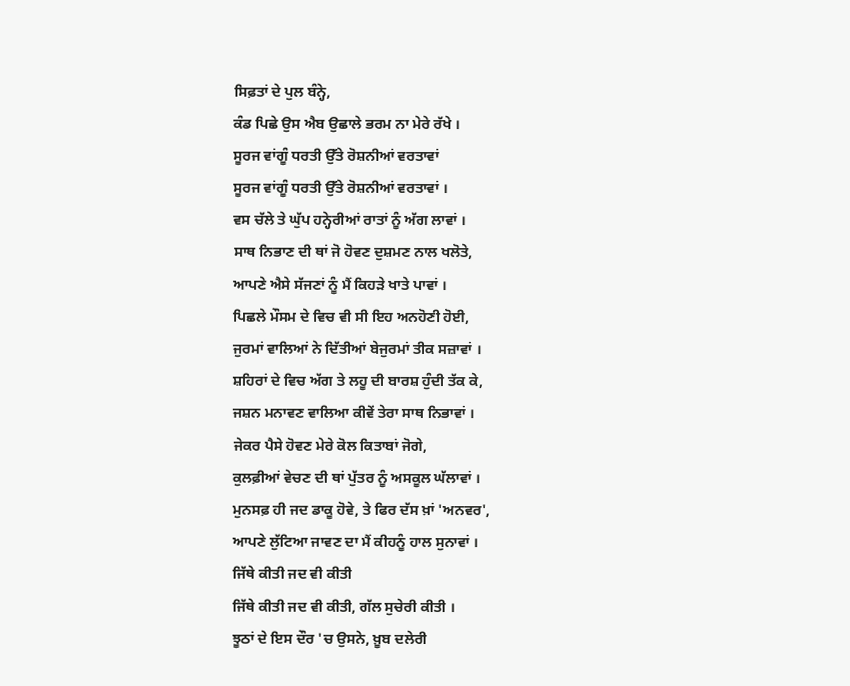ਸਿਫ਼ਤਾਂ ਦੇ ਪੁਲ ਬੰਨ੍ਹੇ,
ਕੰਡ ਪਿਛੇ ਉਸ ਐਬ ਉਛਾਲੇ ਭਰਮ ਨਾ ਮੇਰੇ ਰੱਖੇ ।
ਸੂਰਜ ਵਾਂਗੂੰ ਧਰਤੀ ਉੱਤੇ ਰੋਸ਼ਨੀਆਂ ਵਰਤਾਵਾਂ
ਸੂਰਜ ਵਾਂਗੂੰ ਧਰਤੀ ਉੱਤੇ ਰੋਸ਼ਨੀਆਂ ਵਰਤਾਵਾਂ ।
ਵਸ ਚੱਲੇ ਤੇ ਘੁੱਪ ਹਨ੍ਹੇਰੀਆਂ ਰਾਤਾਂ ਨੂੰ ਅੱਗ ਲਾਵਾਂ ।
ਸਾਥ ਨਿਭਾਣ ਦੀ ਥਾਂ ਜੋ ਹੋਵਣ ਦੁਸ਼ਮਣ ਨਾਲ ਖਲੋਤੇ,
ਆਪਣੇ ਐਸੇ ਸੱਜਣਾਂ ਨੂੰ ਮੈਂ ਕਿਹੜੇ ਖਾਤੇ ਪਾਵਾਂ ।
ਪਿਛਲੇ ਮੌਸਮ ਦੇ ਵਿਚ ਵੀ ਸੀ ਇਹ ਅਨਹੋਣੀ ਹੋਈ,
ਜੁਰਮਾਂ ਵਾਲਿਆਂ ਨੇ ਦਿੱਤੀਆਂ ਬੇਜੁਰਮਾਂ ਤੀਕ ਸਜ਼ਾਵਾਂ ।
ਸ਼ਹਿਰਾਂ ਦੇ ਵਿਚ ਅੱਗ ਤੇ ਲਹੂ ਦੀ ਬਾਰਸ਼ ਹੁੰਦੀ ਤੱਕ ਕੇ,
ਜਸ਼ਨ ਮਨਾਵਣ ਵਾਲਿਆ ਕੀਵੇਂ ਤੇਰਾ ਸਾਥ ਨਿਭਾਵਾਂ ।
ਜੇਕਰ ਪੈਸੇ ਹੋਵਣ ਮੇਰੇ ਕੋਲ ਕਿਤਾਬਾਂ ਜੋਗੇ,
ਕੁਲਫ਼ੀਆਂ ਵੇਚਣ ਦੀ ਥਾਂ ਪੁੱਤਰ ਨੂੰ ਅਸਕੂਲ ਘੱਲਾਵਾਂ ।
ਮੁਨਸਫ਼ ਹੀ ਜਦ ਡਾਕੂ ਹੋਵੇ, ਤੇ ਫਿਰ ਦੱਸ ਖ਼ਾਂ 'ਅਨਵਰ',
ਆਪਣੇ ਲੁੱਟਿਆ ਜਾਵਣ ਦਾ ਮੈਂ ਕੀਹਨੂੰ ਹਾਲ ਸੁਨਾਵਾਂ ।
ਜਿੱਥੇ ਕੀਤੀ ਜਦ ਵੀ ਕੀਤੀ
ਜਿੱਥੇ ਕੀਤੀ ਜਦ ਵੀ ਕੀਤੀ, ਗੱਲ ਸੁਚੇਰੀ ਕੀਤੀ ।
ਝੂਠਾਂ ਦੇ ਇਸ ਦੌਰ 'ਚ ਉਸਨੇ, ਖ਼ੂਬ ਦਲੇਰੀ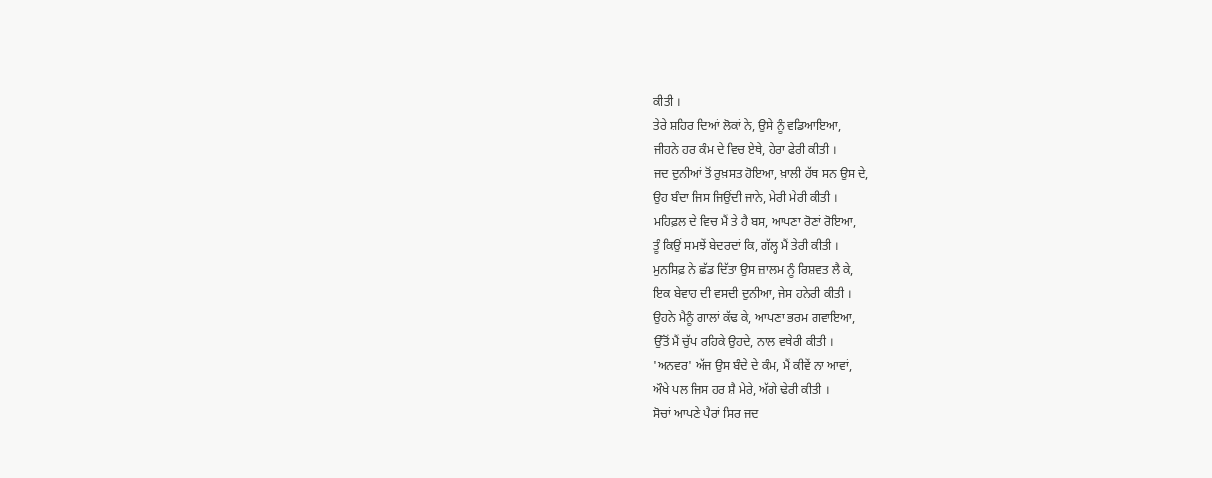ਕੀਤੀ ।
ਤੇਰੇ ਸ਼ਹਿਰ ਦਿਆਂ ਲੋਕਾਂ ਨੇ, ਉਸੇ ਨੂੰ ਵਡਿਆਇਆ,
ਜੀਹਨੇ ਹਰ ਕੰਮ ਦੇ ਵਿਚ ਏਥੇ, ਹੇਰਾ ਫੇਰੀ ਕੀਤੀ ।
ਜਦ ਦੁਨੀਆਂ ਤੋਂ ਰੁਖ਼ਸਤ ਹੋਇਆ, ਖ਼ਾਲੀ ਹੱਥ ਸਨ ਉਸ ਦੇ,
ਉਹ ਬੰਦਾ ਜਿਸ ਜਿਉਂਦੀ ਜਾਨੇ, ਮੇਰੀ ਮੇਰੀ ਕੀਤੀ ।
ਮਹਿਫ਼ਲ ਦੇ ਵਿਚ ਮੈਂ ਤੇ ਹੈ ਬਸ, ਆਪਣਾ ਰੋਣਾਂ ਰੋਇਆ,
ਤੂੰ ਕਿਉਂ ਸਮਝੇਂ ਬੇਦਰਦਾਂ ਕਿ, ਗੱਲ੍ਹ ਮੈਂ ਤੇਰੀ ਕੀਤੀ ।
ਮੁਨਸਿਫ਼ ਨੇ ਛੱਡ ਦਿੱਤਾ ਉਸ ਜ਼ਾਲਮ ਨੂੰ ਰਿਸ਼ਵਤ ਲੈ ਕੇ,
ਇਕ ਬੇਵਾਹ ਦੀ ਵਸਦੀ ਦੁਨੀਆ, ਜੇਸ ਹਨੇਰੀ ਕੀਤੀ ।
ਉਹਨੇ ਮੈਨੂੰ ਗਾਲਾਂ ਕੱਢ ਕੇ, ਆਪਣਾ ਭਰਮ ਗਵਾਇਆ,
ਉੱਤੋਂ ਮੈਂ ਚੁੱਪ ਰਹਿਕੇ ਉਹਦੇ, ਨਾਲ ਵਥੇਰੀ ਕੀਤੀ ।
'ਅਨਵਰ' ਅੱਜ ਉਸ ਬੰਦੇ ਦੇ ਕੰਮ, ਮੈਂ ਕੀਵੇਂ ਨਾ ਆਵਾਂ,
ਔਖੇ ਪਲ ਜਿਸ ਹਰ ਸ਼ੈ ਮੇਰੇ, ਅੱਗੇ ਢੇਰੀ ਕੀਤੀ ।
ਸੋਚਾਂ ਆਪਣੇ ਪੈਰਾਂ ਸਿਰ ਜਦ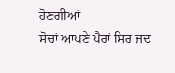ਹੋਣਗੀਆਂ
ਸੋਚਾਂ ਆਪਣੇ ਪੈਰਾਂ ਸਿਰ ਜਦ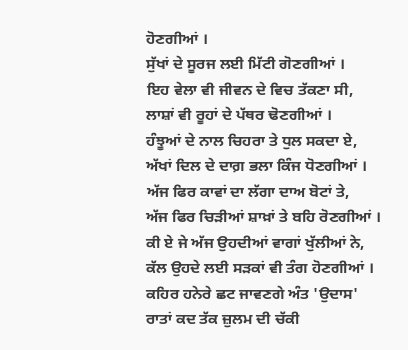ਹੋਣਗੀਆਂ ।
ਸੁੱਖਾਂ ਦੇ ਸੂਰਜ ਲਈ ਮਿੱਟੀ ਗੋਣਗੀਆਂ ।
ਇਹ ਵੇਲਾ ਵੀ ਜੀਵਨ ਦੇ ਵਿਚ ਤੱਕਣਾ ਸੀ,
ਲਾਸ਼ਾਂ ਵੀ ਰੂਹਾਂ ਦੇ ਪੱਥਰ ਢੋਣਗੀਆਂ ।
ਹੰਝੂਆਂ ਦੇ ਨਾਲ ਚਿਹਰਾ ਤੇ ਧੁਲ ਸਕਦਾ ਏ,
ਅੱਖਾਂ ਦਿਲ ਦੇ ਦਾਗ਼ ਭਲਾ ਕਿੰਜ ਧੋਣਗੀਆਂ ।
ਅੱਜ ਫਿਰ ਕਾਵਾਂ ਦਾ ਲੱਗਾ ਦਾਅ ਬੋਟਾਂ ਤੇ,
ਅੱਜ ਫਿਰ ਚਿੜੀਆਂ ਸ਼ਾਖ਼ਾਂ ਤੇ ਬਹਿ ਰੋਣਗੀਆਂ ।
ਕੀ ਏ ਜੇ ਅੱਜ ਉਹਦੀਆਂ ਵਾਗਾਂ ਖੁੱਲੀਆਂ ਨੇ,
ਕੱਲ ਉਹਦੇ ਲਈ ਸੜਕਾਂ ਵੀ ਤੰਗ ਹੋਣਗੀਆਂ ।
ਕਹਿਰ ਹਨੇਰੇ ਛਟ ਜਾਵਣਗੇ ਅੰਤ 'ਉਦਾਸ'
ਰਾਤਾਂ ਕਦ ਤੱਕ ਜ਼ੁਲਮ ਦੀ ਚੱਕੀ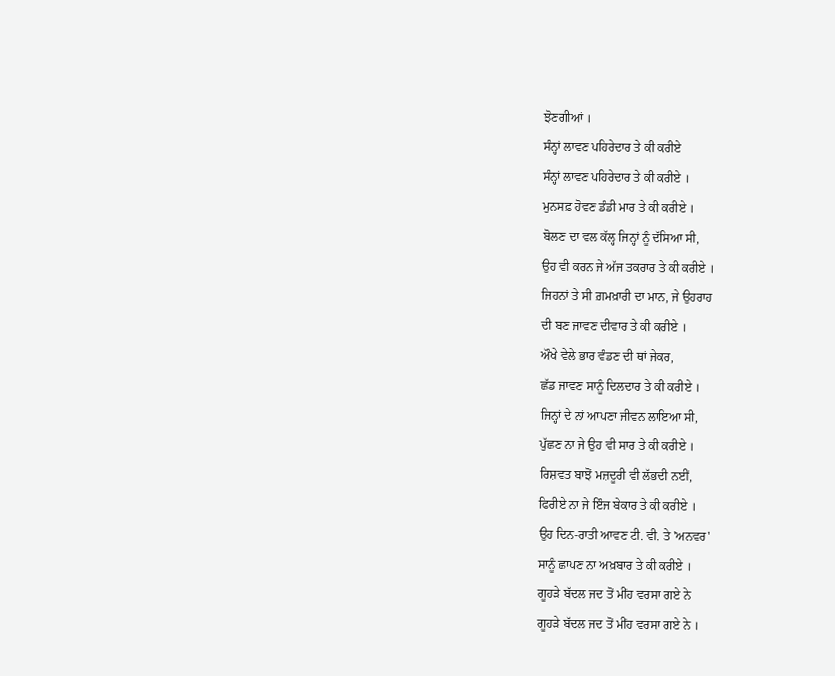ਝੋਣਗੀਆਂ ।
ਸੰਨ੍ਹਾਂ ਲਾਵਣ ਪਹਿਰੇਦਾਰ ਤੇ ਕੀ ਕਰੀਏ
ਸੰਨ੍ਹਾਂ ਲਾਵਣ ਪਹਿਰੇਦਾਰ ਤੇ ਕੀ ਕਰੀਏ ।
ਮੁਨਸਫ਼ ਹੋਵਣ ਡੰਡੀ ਮਾਰ ਤੇ ਕੀ ਕਰੀਏ ।
ਬੋਲਣ ਦਾ ਵਲ ਕੱਲ੍ਹ ਜਿਨ੍ਹਾਂ ਨੂੰ ਦੱਸਿਆ ਸੀ,
ਉਹ ਵੀ ਕਰਨ ਜੇ ਅੱਜ ਤਕਰਾਰ ਤੇ ਕੀ ਕਰੀਏ ।
ਜਿਹਨਾਂ ਤੇ ਸੀ ਗ਼ਮਖ਼ਾਰੀ ਦਾ ਮਾਨ, ਜੇ ਉਹਰਾਹ
ਦੀ ਬਣ ਜਾਵਣ ਦੀਵਾਰ ਤੇ ਕੀ ਕਰੀਏ ।
ਔਖੇ ਵੇਲੇ ਭਾਰ ਵੰਡਣ ਦੀ ਥਾਂ ਜੇਕਰ,
ਛੱਡ ਜਾਵਣ ਸਾਨੂੰ ਦਿਲਦਾਰ ਤੇ ਕੀ ਕਰੀਏ ।
ਜਿਨ੍ਹਾਂ ਦੇ ਨਾਂ ਆਪਣਾ ਜੀਵਨ ਲਾਇਆ ਸੀ,
ਪੁੱਛਣ ਨਾ ਜੇ ਉਹ ਵੀ ਸਾਰ ਤੇ ਕੀ ਕਰੀਏ ।
ਰਿਸ਼ਵਤ ਬਾਝੋਂ ਮਜ਼ਦੂਰੀ ਵੀ ਲੱਭਦੀ ਨਈਂ,
ਫਿਰੀਏ ਨਾ ਜੇ ਇੰਜ ਬੇਕਾਰ ਤੇ ਕੀ ਕਰੀਏ ।
ਉਹ ਦਿਨ-ਰਾਤੀ ਆਵਣ ਟੀ. ਵੀ. ਤੇ 'ਅਨਵਰ'
ਸਾਨੂੰ ਛਾਪਣ ਨਾ ਅਖ਼ਬਾਰ ਤੇ ਕੀ ਕਰੀਏ ।
ਗੂਹੜੇ ਬੱਦਲ ਜਦ ਤੋਂ ਮੀਂਹ ਵਰਸਾ ਗਏ ਨੇ
ਗੂਹੜੇ ਬੱਦਲ ਜਦ ਤੋਂ ਮੀਂਹ ਵਰਸਾ ਗਏ ਨੇ ।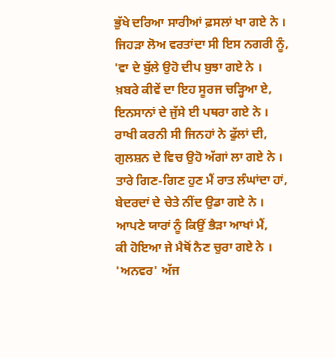ਭੁੱਖੇ ਦਰਿਆ ਸਾਰੀਆਂ ਫ਼ਸਲਾਂ ਖਾ ਗਏ ਨੇ ।
ਜਿਹੜਾ ਲੋਅ ਵਰਤਾਂਦਾ ਸੀ ਇਸ ਨਗਰੀ ਨੂੰ,
'ਵਾ ਦੇ ਬੁੱਲੇ ਉਹੋ ਦੀਪ ਬੁਝਾ ਗਏ ਨੇ ।
ਖ਼ਬਰੇ ਕੀਵੇਂ ਦਾ ਇਹ ਸੂਰਜ ਚੜ੍ਹਿਆ ਏ,
ਇਨਸਾਨਾਂ ਦੇ ਜੁੱਸੇ ਈ ਪਥਰਾ ਗਏ ਨੇ ।
ਰਾਖੀ ਕਰਨੀ ਸੀ ਜਿਨਹਾਂ ਨੇ ਫੁੱਲਾਂ ਦੀ,
ਗੁਲਸ਼ਨ ਦੇ ਵਿਚ ਉਹੋ ਅੱਗਾਂ ਲਾ ਗਏ ਨੇ ।
ਤਾਰੇ ਗਿਣ-ਗਿਣ ਹੁਣ ਮੈਂ ਰਾਤ ਲੰਘਾਂਦਾ ਹਾਂ,
ਬੇਦਰਦਾਂ ਦੇ ਚੇਤੇ ਨੀਂਦ ਉਡਾ ਗਏ ਨੇ ।
ਆਪਣੇ ਯਾਰਾਂ ਨੂੰ ਕਿਉਂ ਭੈੜਾ ਆਖਾਂ ਮੈਂ,
ਕੀ ਹੋਇਆ ਜੇ ਮੈਥੋਂ ਨੈਣ ਚੁਰਾ ਗਏ ਨੇ ।
'ਅਨਵਰ' ਅੱਜ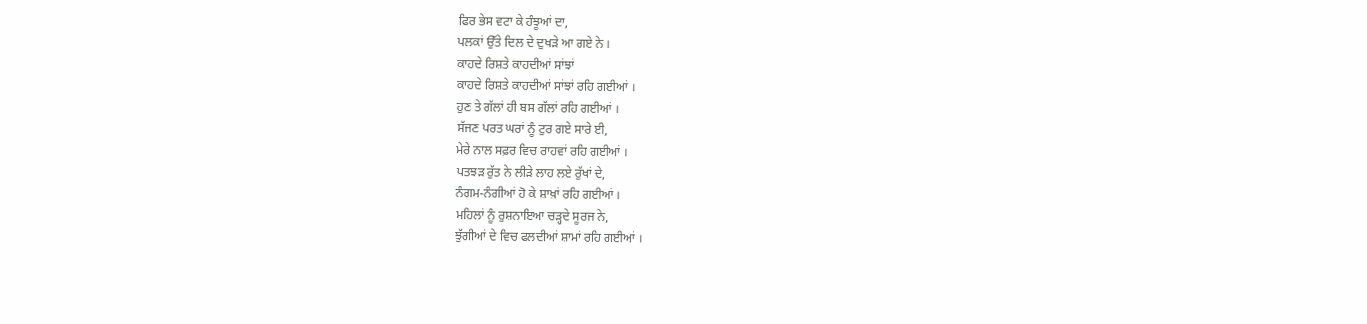ਫਿਰ ਭੇਸ ਵਟਾ ਕੇ ਹੰਝੂਆਂ ਦਾ,
ਪਲਕਾਂ ਉੱਤੇ ਦਿਲ ਦੇ ਦੁਖੜੇ ਆ ਗਏ ਨੇ ।
ਕਾਹਦੇ ਰਿਸ਼ਤੇ ਕਾਹਦੀਆਂ ਸਾਂਝਾਂ
ਕਾਹਦੇ ਰਿਸ਼ਤੇ ਕਾਹਦੀਆਂ ਸਾਂਝਾਂ ਰਹਿ ਗਈਆਂ ।
ਹੁਣ ਤੇ ਗੱਲਾਂ ਹੀ ਬਸ ਗੱਲਾਂ ਰਹਿ ਗਈਆਂ ।
ਸੱਜਣ ਪਰਤ ਘਰਾਂ ਨੂੰ ਟੁਰ ਗਏ ਸਾਰੇ ਈ,
ਮੇਰੇ ਨਾਲ ਸਫ਼ਰ ਵਿਚ ਰਾਹਵਾਂ ਰਹਿ ਗਈਆਂ ।
ਪਤਝੜ ਰੁੱਤ ਨੇ ਲੀੜੇ ਲਾਹ ਲਏ ਰੁੱਖਾਂ ਦੇ,
ਨੰਗਮ-ਨੰਗੀਆਂ ਹੋ ਕੇ ਸ਼ਾਖ਼ਾਂ ਰਹਿ ਗਈਆਂ ।
ਮਹਿਲਾਂ ਨੂੰ ਰੁਸ਼ਨਾਇਆ ਚੜ੍ਹਦੇ ਸੂਰਜ ਨੇ,
ਝੁੱਗੀਆਂ ਦੇ ਵਿਚ ਫਲਦੀਆਂ ਸ਼ਾਮਾਂ ਰਹਿ ਗਈਆਂ ।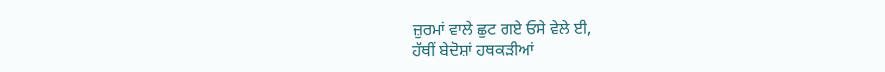ਜ਼ੁਰਮਾਂ ਵਾਲੇ ਛੁਟ ਗਏ ਓਸੇ ਵੇਲੇ ਈ,
ਹੱਥੀਂ ਬੇਦੋਸ਼ਾਂ ਹਥਕੜੀਆਂ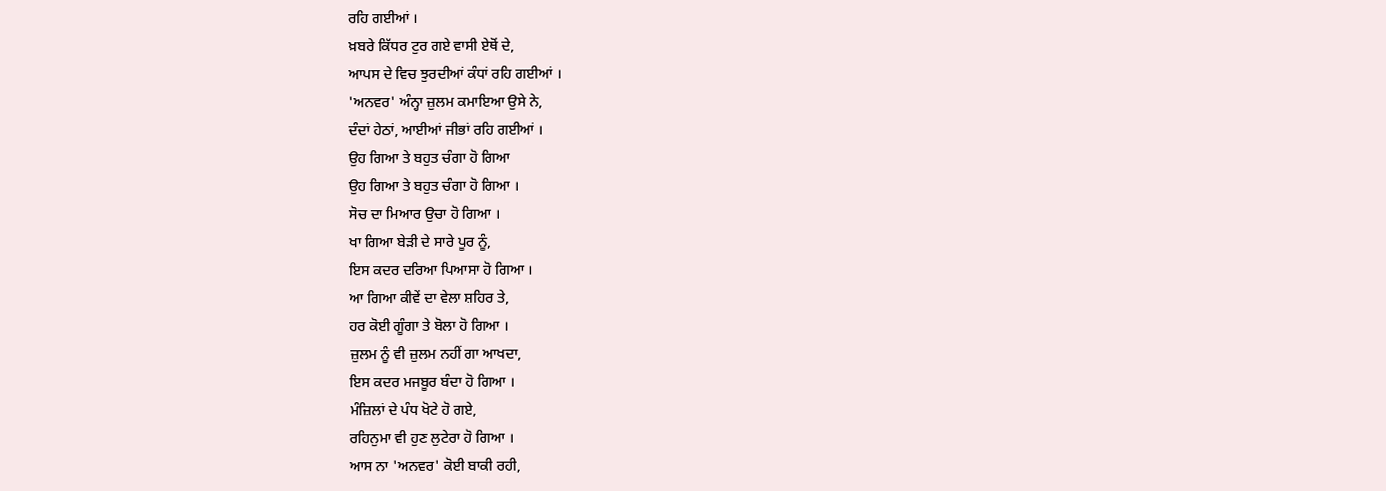ਰਹਿ ਗਈਆਂ ।
ਖ਼ਬਰੇ ਕਿੱਧਰ ਟੁਰ ਗਏ ਵਾਸੀ ਏਥੋਂ ਦੇ,
ਆਪਸ ਦੇ ਵਿਚ ਝੁਰਦੀਆਂ ਕੰਧਾਂ ਰਹਿ ਗਈਆਂ ।
'ਅਨਵਰ' ਅੰਨ੍ਹਾ ਜ਼ੁਲਮ ਕਮਾਇਆ ਉਸੇ ਨੇ,
ਦੰਦਾਂ ਹੇਠਾਂ, ਆਈਆਂ ਜੀਭਾਂ ਰਹਿ ਗਈਆਂ ।
ਉਹ ਗਿਆ ਤੇ ਬਹੁਤ ਚੰਗਾ ਹੋ ਗਿਆ
ਉਹ ਗਿਆ ਤੇ ਬਹੁਤ ਚੰਗਾ ਹੋ ਗਿਆ ।
ਸੋਚ ਦਾ ਮਿਆਰ ਉਚਾ ਹੋ ਗਿਆ ।
ਖਾ ਗਿਆ ਬੇੜੀ ਦੇ ਸਾਰੇ ਪੂਰ ਨੂੰ,
ਇਸ ਕਦਰ ਦਰਿਆ ਪਿਆਸਾ ਹੋ ਗਿਆ ।
ਆ ਗਿਆ ਕੀਵੇਂ ਦਾ ਵੇਲਾ ਸ਼ਹਿਰ ਤੇ,
ਹਰ ਕੋਈ ਗੂੰਗਾ ਤੇ ਬੋਲਾ ਹੋ ਗਿਆ ।
ਜ਼ੁਲਮ ਨੂੰ ਵੀ ਜ਼ੁਲਮ ਨਹੀਂ ਗਾ ਆਖਦਾ,
ਇਸ ਕਦਰ ਮਜਬੂਰ ਬੰਦਾ ਹੋ ਗਿਆ ।
ਮੰਜ਼ਿਲਾਂ ਦੇ ਪੰਧ ਖੋਟੇ ਹੋ ਗਏ,
ਰਹਿਨੁਮਾ ਵੀ ਹੁਣ ਲੁਟੇਰਾ ਹੋ ਗਿਆ ।
ਆਸ ਨਾ 'ਅਨਵਰ' ਕੋਈ ਬਾਕੀ ਰਹੀ,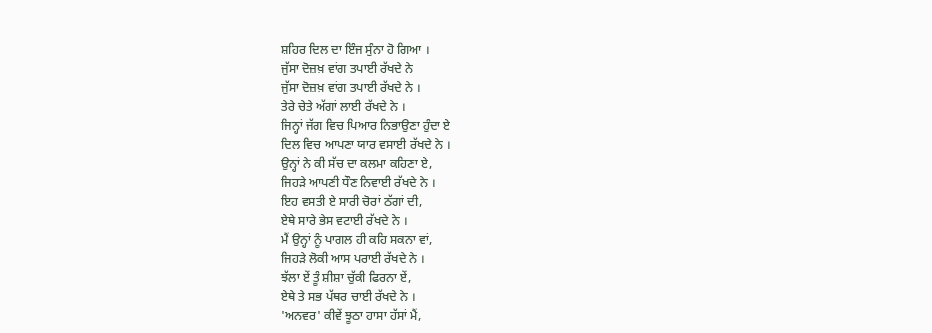ਸ਼ਹਿਰ ਦਿਲ ਦਾ ਇੰਜ ਸੁੰਨਾ ਹੋ ਗਿਆ ।
ਜੁੱਸਾ ਦੋਜ਼ਖ਼ ਵਾਂਗ ਤਪਾਈ ਰੱਖਦੇ ਨੇ
ਜੁੱਸਾ ਦੋਜ਼ਖ਼ ਵਾਂਗ ਤਪਾਈ ਰੱਖਦੇ ਨੇ ।
ਤੇਰੇ ਚੇਤੇ ਅੱਗਾਂ ਲਾਈ ਰੱਖਦੇ ਨੇ ।
ਜਿਨ੍ਹਾਂ ਜੱਗ ਵਿਚ ਪਿਆਰ ਨਿਭਾਉਣਾ ਹੁੰਦਾ ਏ
ਦਿਲ ਵਿਚ ਆਪਣਾ ਯਾਰ ਵਸਾਈ ਰੱਖਦੇ ਨੇ ।
ਉਨ੍ਹਾਂ ਨੇ ਕੀ ਸੱਚ ਦਾ ਕਲਮਾ ਕਹਿਣਾ ਏ,
ਜਿਹੜੇ ਆਪਣੀ ਧੌਣ ਨਿਵਾਈ ਰੱਖਦੇ ਨੇ ।
ਇਹ ਵਸਤੀ ਏ ਸਾਰੀ ਚੋਰਾਂ ਠੱਗਾਂ ਦੀ,
ਏਥੇ ਸਾਰੇ ਭੇਸ ਵਟਾਈ ਰੱਖਦੇ ਨੇ ।
ਮੈਂ ਉਨ੍ਹਾਂ ਨੂੰ ਪਾਗਲ ਹੀ ਕਹਿ ਸਕਨਾ ਵਾਂ,
ਜਿਹੜੇ ਲੋਕੀ ਆਸ ਪਰਾਈ ਰੱਖਦੇ ਨੇ ।
ਝੱਲਾ ਏਂ ਤੂੰ ਸ਼ੀਸ਼ਾ ਚੁੱਕੀ ਫਿਰਨਾ ਏਂ,
ਏਥੇ ਤੇ ਸਭ ਪੱਥਰ ਚਾਈ ਰੱਖਦੇ ਨੇ ।
'ਅਨਵਰ' ਕੀਵੇਂ ਝੂਠਾ ਹਾਸਾ ਹੱਸਾਂ ਮੈਂ,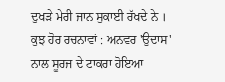ਦੁਖੜੇ ਮੇਰੀ ਜਾਨ ਸੁਕਾਈ ਰੱਖਦੇ ਨੇ ।
ਕੁਝ ਹੋਰ ਰਚਨਾਵਾਂ : ਅਨਵਰ 'ਉਦਾਸ'
ਨਾਲ ਸੂਰਜ ਦੇ ਟਾਕਰਾ ਹੋਇਆ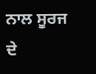ਨਾਲ ਸੂਰਜ ਦੇ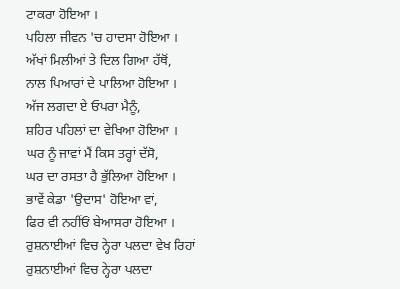ਟਾਕਰਾ ਹੋਇਆ ।
ਪਹਿਲਾ ਜੀਵਨ 'ਚ ਹਾਦਸਾ ਹੋਇਆ ।
ਅੱਖਾਂ ਮਿਲੀਆਂ ਤੇ ਦਿਲ ਗਿਆ ਹੱਥੋਂ,
ਨਾਲ ਪਿਆਰਾਂ ਦੇ ਪਾਲਿਆ ਹੋਇਆ ।
ਅੱਜ ਲਗਦਾ ਏ ਓਪਰਾ ਮੈਨੂੰ,
ਸ਼ਹਿਰ ਪਹਿਲਾਂ ਦਾ ਵੇਖਿਆ ਹੋਇਆ ।
ਘਰ ਨੂੰ ਜਾਵਾਂ ਮੈਂ ਕਿਸ ਤਰ੍ਹਾਂ ਦੱਸੋ,
ਘਰ ਦਾ ਰਸਤਾ ਹੈ ਭੁੱਲਿਆ ਹੋਇਆ ।
ਭਾਵੇਂ ਕੇਡਾ 'ਉਦਾਸ' ਹੋਇਆ ਵਾਂ,
ਫਿਰ ਵੀ ਨਹੀਂਓਂ ਬੇਆਸਰਾ ਹੋਇਆ ।
ਰੁਸ਼ਨਾਈਆਂ ਵਿਚ ਨ੍ਹੇਰਾ ਪਲਦਾ ਵੇਖ ਰਿਹਾਂ
ਰੁਸ਼ਨਾਈਆਂ ਵਿਚ ਨ੍ਹੇਰਾ ਪਲਦਾ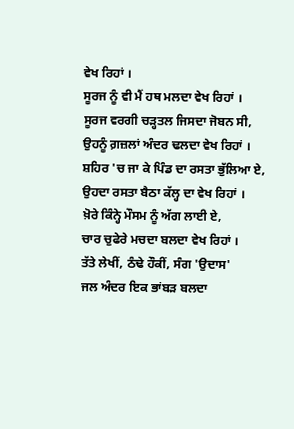ਵੇਖ ਰਿਹਾਂ ।
ਸੂਰਜ ਨੂੰ ਵੀ ਮੈਂ ਹਥ ਮਲਦਾ ਵੇਖ ਰਿਹਾਂ ।
ਸੂਰਜ ਵਰਗੀ ਚੜ੍ਹਤਲ ਜਿਸਦਾ ਜੋਬਨ ਸੀ,
ਉਹਨੂੰ ਗ਼ਜ਼ਲਾਂ ਅੰਦਰ ਢਲਦਾ ਵੇਖ ਰਿਹਾਂ ।
ਸ਼ਹਿਰ 'ਚ ਜਾ ਕੇ ਪਿੰਡ ਦਾ ਰਸਤਾ ਭੁੱਲਿਆ ਏ,
ਉਹਦਾ ਰਸਤਾ ਬੈਠਾ ਕੱਲ੍ਹ ਦਾ ਵੇਖ ਰਿਹਾਂ ।
ਖ਼ੋਰੇ ਕਿੰਨ੍ਹੇ ਮੌਸਮ ਨੂੰ ਅੱਗ ਲਾਈ ਏ,
ਚਾਰ ਚੁਫੇਰੇ ਮਚਦਾ ਬਲਦਾ ਵੇਖ ਰਿਹਾਂ ।
ਤੱਤੇ ਲੇਖੀਂ, ਠੰਢੇ ਹੌਕੀਂ, ਸੰਗ 'ਉਦਾਸ'
ਜਲ ਅੰਦਰ ਇਕ ਭਾਂਬੜ ਬਲਦਾ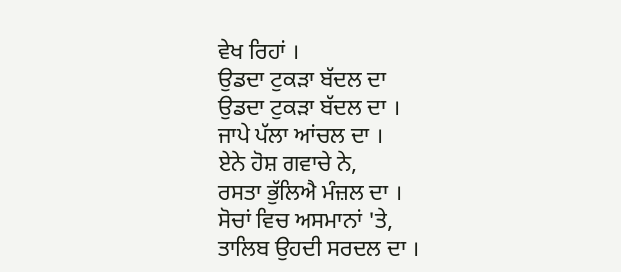ਵੇਖ ਰਿਹਾਂ ।
ਉਡਦਾ ਟੁਕੜਾ ਬੱਦਲ ਦਾ
ਉਡਦਾ ਟੁਕੜਾ ਬੱਦਲ ਦਾ ।
ਜਾਪੇ ਪੱਲਾ ਆਂਚਲ ਦਾ ।
ਏਨੇ ਹੋਸ਼ ਗਵਾਚੇ ਨੇ,
ਰਸਤਾ ਭੁੱਲਿਐ ਮੰਜ਼ਲ ਦਾ ।
ਸੋਚਾਂ ਵਿਚ ਅਸਮਾਨਾਂ 'ਤੇ,
ਤਾਲਿਬ ਉਹਦੀ ਸਰਦਲ ਦਾ ।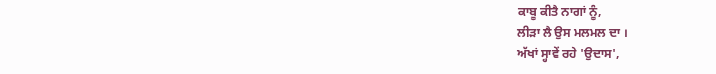ਕਾਬੂ ਕੀਤੈ ਨਾਗਾਂ ਨੂੰ,
ਲੀੜਾ ਲੈ ਉਸ ਮਲਮਲ ਦਾ ।
ਅੱਖਾਂ ਸ੍ਹਾਵੇਂ ਰਹੇ 'ਉਦਾਸ',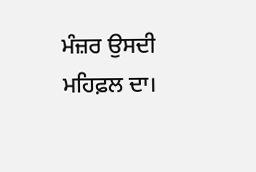ਮੰਜ਼ਰ ਉਸਦੀ ਮਹਿਫ਼ਲ ਦਾ।